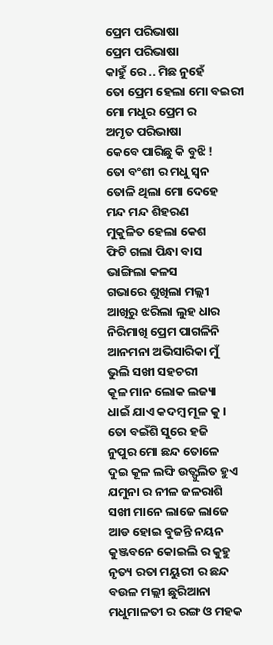ପ୍ରେମ ପରିଭାଷା
ପ୍ରେମ ପରିଭାଷା
କାହୁଁ ରେ .. ମିଛ ନୁହେଁ
ତୋ ପ୍ରେମ ହେଲା ମୋ ବଇରୀ
ମୋ ମଧୁର ପ୍ରେମ ର
ଅମୃତ ପରିଭାଷା
କେବେ ପାରିଛୁ କି ବୁଝି !
ତୋ ବଂଶୀ ର ମଧୁ ସ୍ଵନ
ତୋଳି ଥିଲା ମୋ ଦେହେ
ମନ୍ଦ ମନ୍ଦ ଶିହରଣ
ମୁକୁଳିତ ହେଲା କେଶ
ଫିଟି ଗଲା ପିନ୍ଧା ବାସ
ଭାଙ୍ଗିଲା କଳସ
ଗଭାରେ ଶୁଖିଲା ମଲ୍ଲୀ
ଆଖିରୁ ଝରିଲା ଲୁହ ଧାର
ନିରିମାଖି ପ୍ରେମ ପାଗଳିନି
ଆନମନା ଅଭିସାରିକା ମୁଁ
ଭୁଲି ସଖୀ ସହଚରୀ
କୂଳ ମାନ ଲୋକ ଲଜ୍ୟା
ଧାଇଁ ଯାଏ କଦମ୍ବ ମୂଳ କୁ ।
ତୋ ବଇଁଶି ସୁରେ ହଜି
ନୁପୁର ମୋ ଛନ୍ଦ ତୋଳେ
ଦୁଇ କୂଳ ଲଙ୍ଘି ଉତ୍ଫୁଲିତ ହୁଏ
ଯମୁନା ର ନୀଳ ଜଳରାଶି
ସଖୀ ମାନେ ଲାଜେ ଲାଜେ
ଆଡ ହୋଇ ବୁଜନ୍ତି ନୟନ
କୁଞ୍ଜବନେ କୋଇଲି ର କୁହୁ
ନୃତ୍ୟ ରତା ମୟୁରୀ ର ଛନ୍ଦ
ବଉଳ ମଲ୍ଲୀ ଛୁରିଆନା
ମଧୁମାଳତୀ ର ରଙ୍ଗ ଓ ମହକ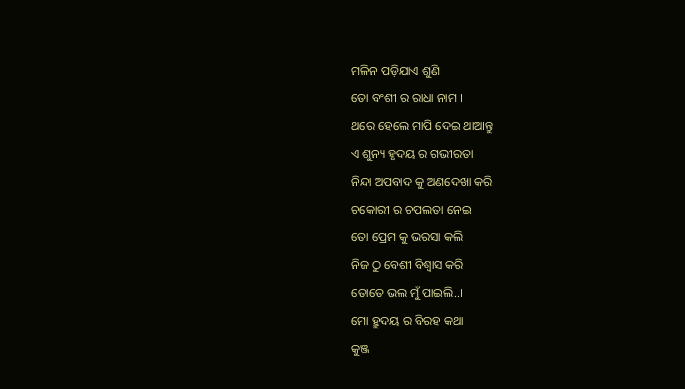ମଳିନ ପଡ଼ିଯାଏ ଶୁଣି
ତୋ ବଂଶୀ ର ରାଧା ନାମ ।
ଥରେ ହେଲେ ମାପି ଦେଇ ଥାଆନ୍ତୁ
ଏ ଶୁନ୍ୟ ହୃଦୟ ର ଗଭୀରତା
ନିନ୍ଦା ଅପବାଦ କୁ ଅଣଦେଖା କରି
ଚକୋରୀ ର ଚପଲତା ନେଇ
ତୋ ପ୍ରେମ କୁ ଭରସା କଲି
ନିଜ ଠୁ ବେଶୀ ବିଶ୍ୱାସ କରି
ତୋତେ ଭଲ ମୁଁ ପାଇଲି..।
ମୋ ହ୍ରୁଦୟ ର ବିରହ କଥା
କୁଞ୍ଜ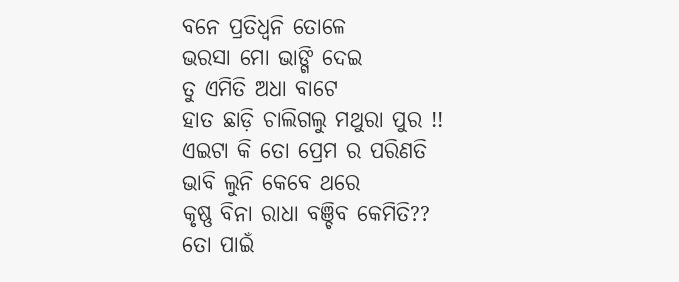ବନେ ପ୍ରତିଧ୍ଵନି ତୋଳେ
ଭରସା ମୋ ଭାଙ୍ଗି ଦେଇ
ତୁ ଏମିତି ଅଧା ବାଟେ
ହାତ ଛାଡ଼ି ଚାଲିଗଲୁ ମଥୁରା ପୁର !!
ଏଇଟା କି ତୋ ପ୍ରେମ ର ପରିଣତି
ଭାବି ଲୁନି କେବେ ଥରେ
କୃଷ୍ଣ ବିନା ରାଧା ବଞ୍ଚିବ କେମିତି??
ତୋ ପାଇଁ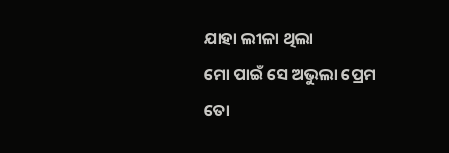ଯାହା ଲୀଳା ଥିଲା
ମୋ ପାଇଁ ସେ ଅଭୁଲା ପ୍ରେମ
ତୋ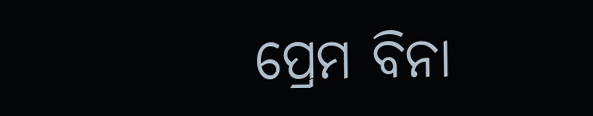ପ୍ରେମ ବିନା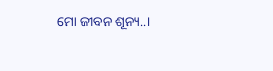ମୋ ଜୀବନ ଶୂନ୍ୟ..।